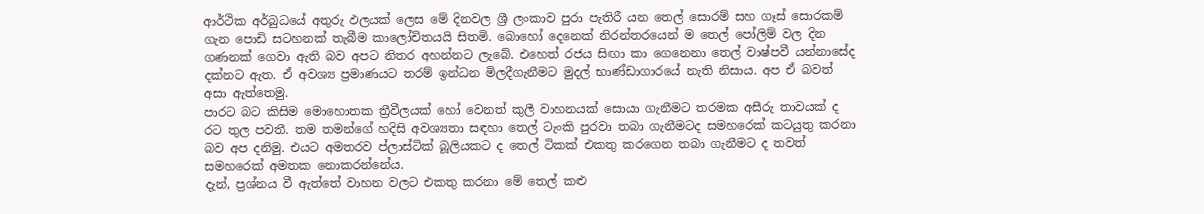ආර්ථික අර්බුධයේ අතුරු ඵලයක් ලෙස මේ දිනවල ශ්‍රී ලංකාව පුරා පැතිරී යන තෙල් සොරම් සහ ගෑස් සොරකම් ගැන පොඩි සටහනක් තැබීම කාලෝචිතයයි සිතමි. බොහෝ දෙනෙක් නිරන්තරයෙන් ම තෙල් පෝලිම් වල දින ගණනක් ගෙවා ඇති බව අපට නිතර අහන්නට ලැබේ. එහෙත් රජය සිඟා කා ගෙනෙනා තෙල් වාෂ්පවී යන්නාසේද දක්නට ඇත. ඒ අවශ්‍ය ප්‍රමාණයට තරම් ඉන්ධන මිලදීගැනීමට මුදල් භාණ්ඩාගාරයේ නැති නිසාය. අප ඒ බවත් අසා ඇත්තෙමු.
පාරට බට කිසිම මොහොතක ත්‍රීවීලයක් හෝ වෙනත් කුලී වාහනයක් සොයා ගැනීමට තරමක අසීරු තාවයක් ද රට තුල පවතී. තම තමන්ගේ හදිසි අවශ්‍යතා සඳහා තෙල් ටැංකි පුරවා තබා ගැනීමටද සමහරෙක් කටයුතු කරනා බව අප දනිමු. එයට අමතරව ප්ලාස්ටික් බූලියකට ද තෙල් ටිකක් එකතු කරගෙන තබා ගැනීමට ද තවත් සමහරෙක් අමතක නොකරන්නේය.
දැන්, ප්‍රශ්නය වී ඇත්තේ වාහන වලට එකතු කරනා මේ තෙල් කළු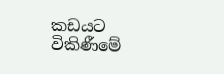කඩයට විකිණීමේ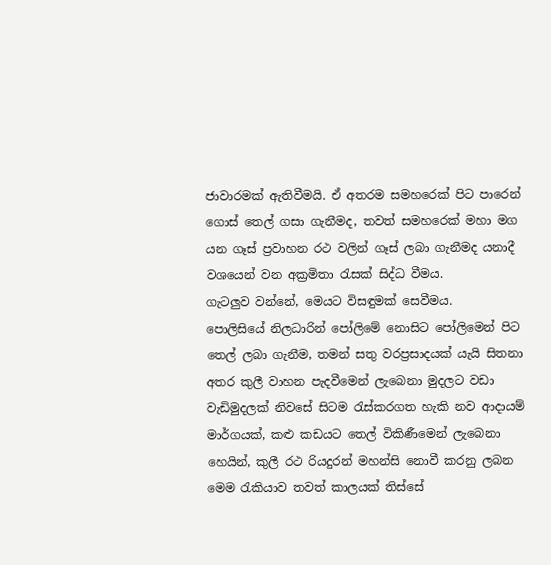ජාවාරමක් ඇතිවීමයි. ඒ අතරම සමහරෙක් පිට පාරෙන් ගොස් තෙල් ගසා ගැනීමද, තවත් සමහරෙක් මහා මග යන ගෑස් ප්‍රවාහන රථ වලින් ගෑස් ලබා ගැනීමද යනාදී වශයෙන් වන අක්‍රමිතා රැසක් සිද්ධ වීමය.
ගැටලුව වන්නේ, මෙයට විසඳුමක් සෙවීමය.
පොලිසියේ නිලධාරින් පෝලිමේ නොසිට පෝලිමෙන් පිට තෙල් ලබා ගැනීම, තමන් සතු වරප්‍රසාදයක් යැයි සිතනා අතර කුලී වාහන පැදවීමෙන් ලැබෙනා මුදලට වඩා වැඩිමුදලක් නිවසේ සිටම රැස්කරගත හැකි නව ආදායම් මාර්ගයක්, කළු කඩයට තෙල් විකිණීමෙන් ලැබෙනා හෙයින්, කුලී රථ රියදුරන් මහන්සි නොවී කරනු ලබන මෙම රැකියාව තවත් කාලයක් තිස්සේ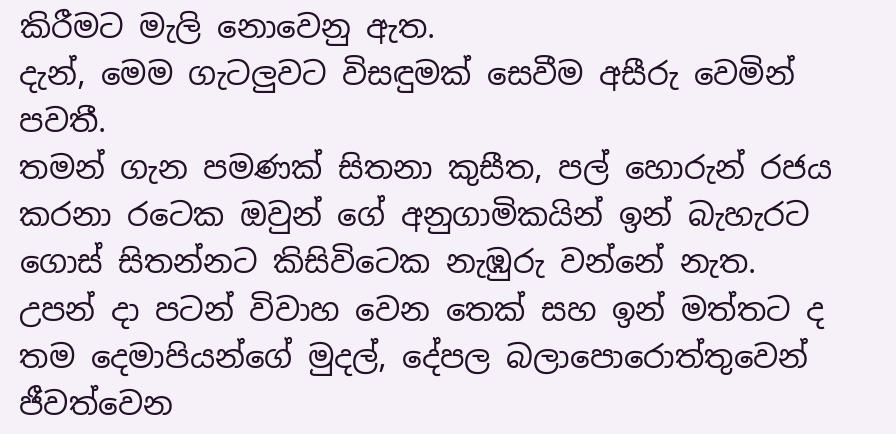කිරීමට මැලි නොවෙනු ඇත.
දැන්, මෙම ගැටලුවට විසඳුමක් සෙවීම අසීරු වෙමින් පවතී.
තමන් ගැන පමණක් සිතනා කුසීත, පල් හොරුන් රජය කරනා රටෙක ඔවුන් ගේ අනුගාමිකයින් ඉන් බැහැරට ගොස් සිතන්නට කිසිවිටෙක නැඹුරු වන්නේ නැත.
උපන් දා පටන් විවාහ වෙන තෙක් සහ ඉන් මත්තට ද තම දෙමාපියන්ගේ මුදල්, දේපල බලාපොරොත්තුවෙන් ජීවත්වෙන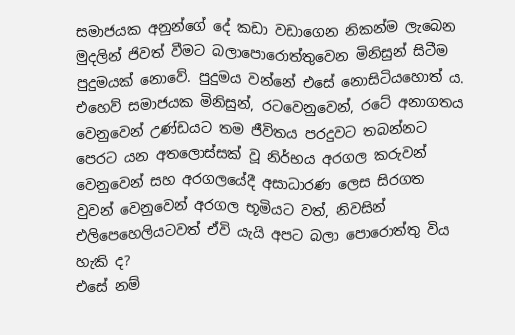සමාජයක අනුන්ගේ දේ කඩා වඩාගෙන නිකන්ම ලැබෙන මුදලින් ජිවත් වීමට බලාපොරොත්තුවෙන මිනිසුන් සිටීම පුදුමයක් නොවේ. පුදුමය වන්නේ එසේ නොසිටියහොත් ය.
එහෙව් සමාජයක මිනිසුන්, රටවෙනුවෙන්, රටේ අනාගතය වෙනුවෙන් උණ්ඩයට තම ජීවිතය පරදුවට තබන්නට පෙරට යන අතලොස්සක් වූ නිර්භය අරගල කරුවන් වෙනුවෙන් සහ අරගලයේදී අසාධාරණ ලෙස සිරගත වුවන් වෙනුවෙන් අරගල භූමියට වත්, නිවසින් එලිපෙහෙලියටවත් ඒවි යැයි අපට බලා පොරොත්තු විය හැකි ද?
එසේ නම්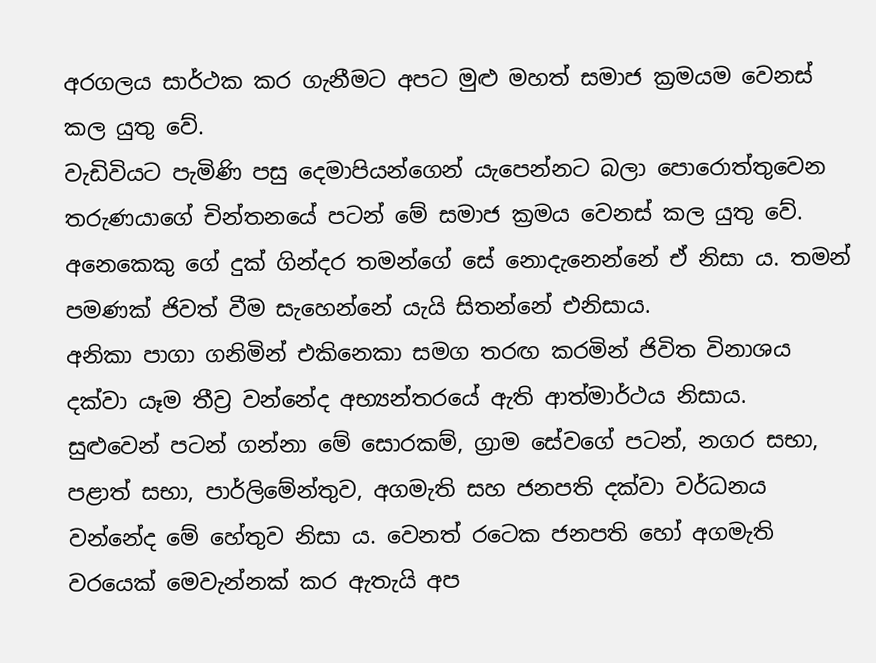අරගලය සාර්ථක කර ගැනීමට අපට මුළු මහත් සමාජ ක්‍රමයම වෙනස් කල යුතු වේ.
වැඩිවියට පැමිණි පසු දෙමාපියන්ගෙන් යැපෙන්නට බලා පොරොත්තුවෙන තරුණයාගේ චින්තනයේ පටන් මේ සමාජ ක්‍රමය වෙනස් කල යුතු වේ.
අනෙකෙකු ගේ දුක් ගින්දර තමන්ගේ සේ නොදැනෙන්නේ ඒ නිසා ය. තමන් පමණක් ජිවත් වීම සැහෙන්නේ යැයි සිතන්නේ එනිසාය.
අනිකා පාගා ගනිමින් එකිනෙකා සමග තරඟ කරමින් ජිවිත විනාශය දක්වා යෑම තීව්‍ර වන්නේද අභ්‍යන්තරයේ ඇති ආත්මාර්ථය නිසාය.
සුළුවෙන් පටන් ගන්නා මේ සොරකම්, ග්‍රාම සේවගේ පටන්, නගර සභා, පළාත් සභා, පාර්ලිමේන්තුව, අගමැති සහ ජනපති දක්වා වර්ධනය වන්නේද මේ හේතුව නිසා ය. වෙනත් රටෙක ජනපති හෝ අගමැති වරයෙක් මෙවැන්නක් කර ඇතැයි අප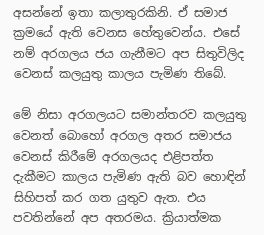අසන්නේ ඉතා කලාතුරකිනි. ඒ සමාජ ක්‍රමයේ ඇති වෙනස හේතුවෙන්ය. එසේ නම් අරගලය ජය ගැනීමට අප සිතුවිලිද වෙනස් කලයුතු කාලය පැමිණ තිබේ.

මේ නිසා අරගලයට සමාන්තරව කලයුතු වෙනත් බොහෝ අරගල අතර සමාජය වෙනස් කිරීමේ අරගලයද එළිපත්ත දැකීමට කාලය පැමිණ ඇති බව හොඳින් සිහිපත් කර ගත යුතුව ඇත. එය පවතින්නේ අප අතරමය. ක්‍රියාත්මක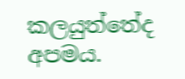කලයුත්තේද අපමය.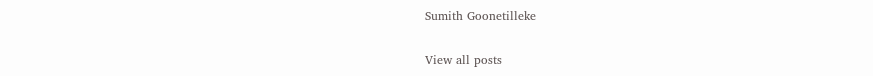Sumith Goonetilleke

View all posts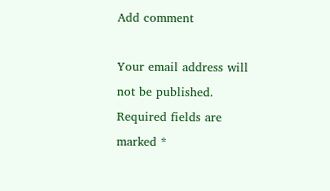Add comment

Your email address will not be published. Required fields are marked *